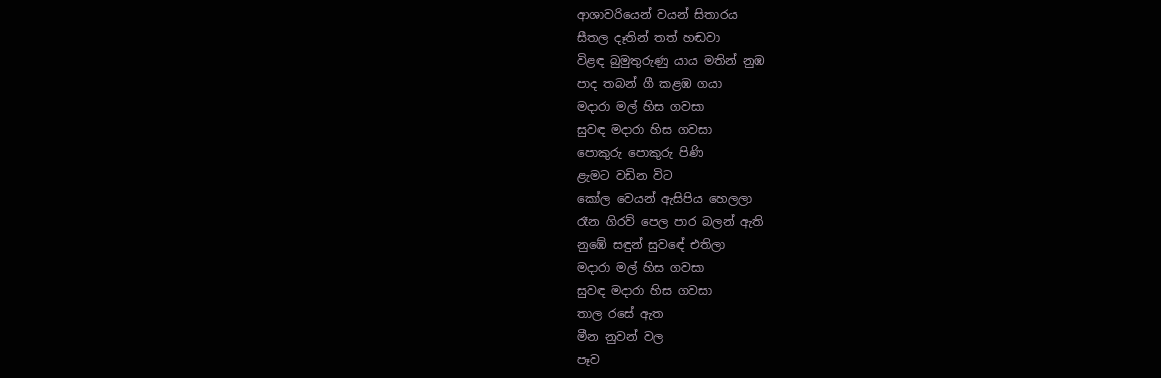ආශාවරියෙන් වයන් සිතාරය
සීතල දෑතින් තත් හඬවා
විළඳ බුමුතුරුණු යාය මතින් නුඹ
පාද තබන් ගී කළඹ ගයා
මදාරා මල් හිස ගවසා
සුවඳ මදාරා හිස ගවසා
පොකුරු පොකුරු පිණි
ළැමට වඩින විට
කෝල වෙයන් ඇසිපිය හෙලලා
රෑන ගිරව් පෙල පාර බලන් ඇති
නුඹේ සඳුන් සුවඳේ එතිලා
මදාරා මල් හිස ගවසා
සුවඳ මදාරා හිස ගවසා
තාල රසේ ඇත
මීන නුවන් වල
පෑව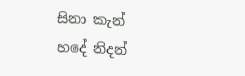සිනා කැන්
හදේ නිදන්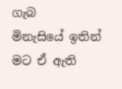ගැබ
මිනැසියේ ඉතින් මට ඒ ඇති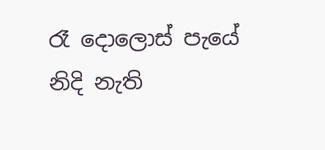රෑ දොලොස් පැයේ නිදි නැති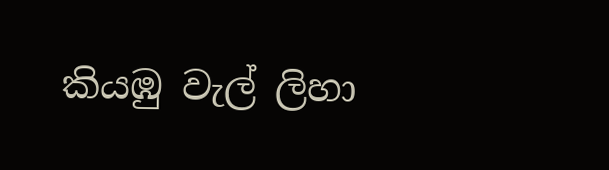කියඹු වැල් ලිහා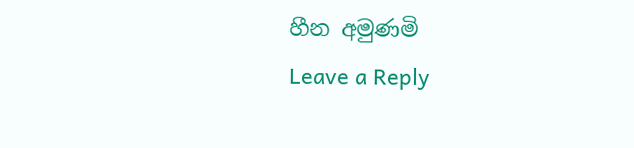හීන අමුණමි
Leave a Reply